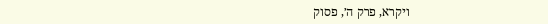ויקרא, פרק ה׳, פסוק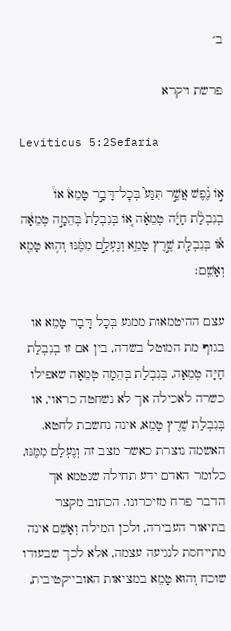ב׳

פרשת ויקרא

Leviticus 5:2Sefaria

א֣וֹ נֶ֗פֶשׁ אֲשֶׁ֣ר תִּגַּע֮ בְּכׇל־דָּבָ֣ר טָמֵא֒ אוֹ֩ בְנִבְלַ֨ת חַיָּ֜ה טְמֵאָ֗ה א֚וֹ בְּנִבְלַת֙ בְּהֵמָ֣ה טְמֵאָ֔ה א֕וֹ בְּנִבְלַ֖ת שֶׁ֣רֶץ טָמֵ֑א וְנֶעְלַ֣ם מִמֶּ֔נּוּ וְה֥וּא טָמֵ֖א וְאָשֵֽׁם׃

עצם ההיטמאות ממגע בְּכָל דָּבָר טָמֵא או בגוף מת המוטל בשדה, בין אם זו בְנִבְלַת חַיָּה טְמֵאָה, בְּנִבְלַת בְּהֵמָה טְמֵאָה שאפילו כשרה לאכילה אך לא נשחטה כראוי, או בְּנִבְלַת שֶׁרֶץ טָמֵא, אינה נחשבת לחטא. האשמה נוצרת כאשר מצב זה וְנֶעְלַם מִמֶּנּוּ, כלומר האדם ידע תחילה שנטמא אך הדבר פרח מזיכרונו. הכתוב מקצר בתיאור העבירה, ולכן המילה וְאָשֵׁם אינה מתייחסת לנגיעה עצמה, אלא לכך שבעודו שוכח וְהוּא טָמֵא במציאות האובייקטיבית,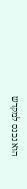הוא נכנס למקדש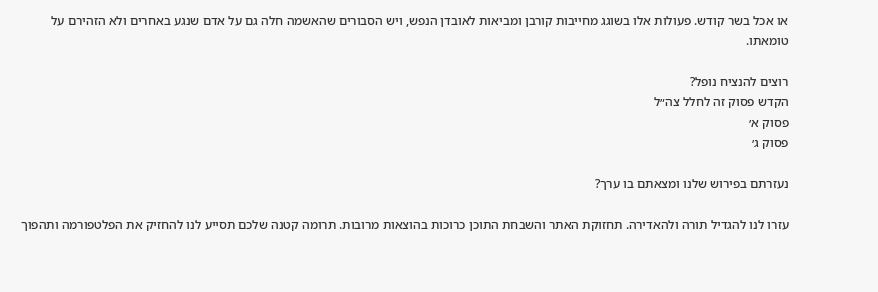או אכל בשר קודש. פעולות אלו בשוגג מחייבות קורבן ומביאות לאובדן הנפש, ויש הסבורים שהאשמה חלה גם על אדם שנגע באחרים ולא הזהירם על טומאתו.

רוצים להנציח נופל?
הקדש פסוק זה לחלל צה״ל
פסוק א׳
פסוק ג׳

נעזרתם בפירוש שלנו ומצאתם בו ערך?

עזרו לנו להגדיל תורה ולהאדירה. תחזוקת האתר והשבחת התוכן כרוכות בהוצאות מרובות. תרומה קטנה שלכם תסייע לנו להחזיק את הפלטפורמה ותהפוך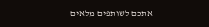אתכם לשותפים מלאים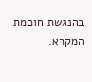בהנגשת חוכמת המקרא.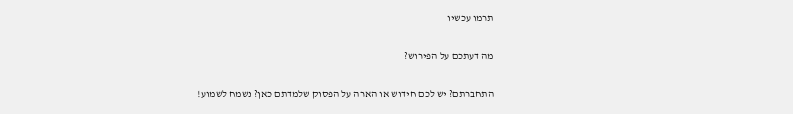תרמו עכשיו

מה דעתכם על הפירוש?

התחברתם? יש לכם חידוש או הארה על הפסוק שלמדתם כאן? נשמח לשמוע!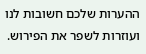ההערות שלכם חשובות לנו ועוזרות לשפר את הפירוש.